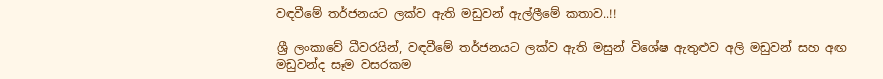වඳවීමේ තර්ජනයට ලක්ව ඇති මඩුවන් ඇල්ලීමේ කතාව..!!

ශ්‍රී ලංකාවේ ධීවරයින්, වඳවීමේ තර්ජනයට ලක්ව ඇති මසුන් විශේෂ ඇතුළුව අලි මඩුවන් සහ අඟ මඩුවන්ද සෑම වසරකම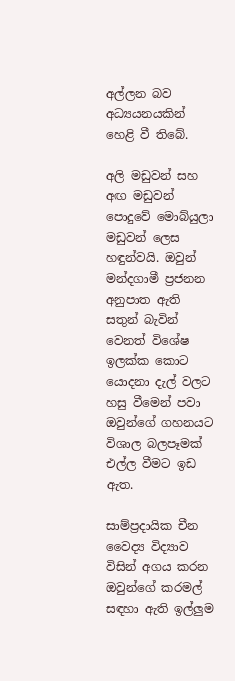අල්ලන බව අධ්‍යයනයකින් හෙළි වී තිබේ.

අලි මඩුවන් සහ අඟ මඩුවන් පොදුවේ මොබ්යුලා මඩුවන් ලෙස හඳුන්වයි. ඔවුන් මන්දගාමී ප්‍රජනන අනුපාත ඇති සතුන් බැවින් වෙනත් විශේෂ ඉලක්ක කොට යොදනා දැල් වලට හසු වීමෙන් පවා ඔවුන්ගේ ගහනයට විශාල බලපෑමක් එල්ල වීමට ඉඩ ඇත.

සාම්ප්‍රදායික චීන වෛද්‍ය විද්‍යාව විසින් අගය කරන ඔවුන්ගේ කරමල් සඳහා ඇති ඉල්ලුම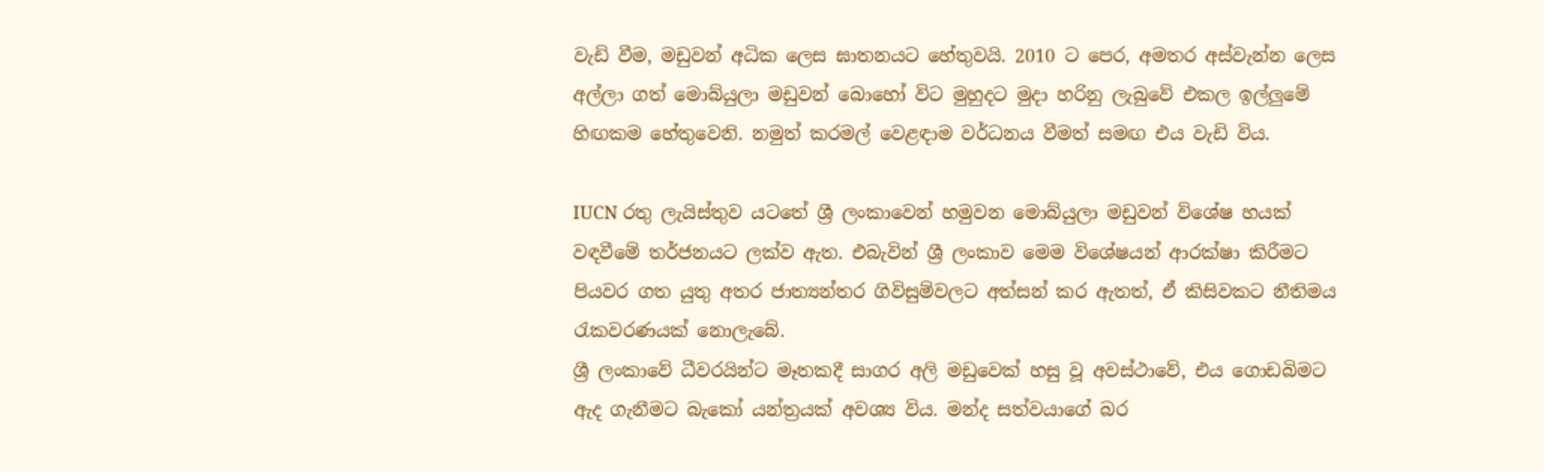වැඩි වීම, මඩුවන් අධික ලෙස ඝාතනයට හේතුවයි. 2010 ට පෙර, අමතර අස්වැන්න ලෙස අල්ලා ගත් මොබ්යුලා මඩුවන් බොහෝ විට මුහුදට මුදා හරිනු ලැබුවේ එකල ඉල්ලුමේ හිඟකම හේතුවෙනි. නමුත් කරමල් වෙළඳාම වර්ධනය වීමත් සමඟ එය වැඩි විය.

IUCN රතු ලැයිස්තුව යටතේ ශ්‍රී ලංකාවෙන් හමුවන මොබ්යුලා මඩුවන් විශේෂ හයක් වඳවීමේ තර්ජනයට ලක්ව ඇත. එබැවින් ශ්‍රී ලංකාව මෙම විශේෂයන් ආරක්ෂා කිරීමට පියවර ගත යුතු අතර ජාත්‍යන්තර ගිවිසුම්වලට අත්සන් කර ඇතත්, ඒ කිසිවකට නීතිමය රැකවරණයක් නොලැබේ.
ශ්‍රී ලංකාවේ ධීවරයින්ට මෑතකදී සාගර අලි මඩුවෙක් හසු වූ අවස්ථාවේ, එය ගොඩබිමට ඇද ගැනීමට බැකෝ යන්ත්‍රයක් අවශ්‍ය විය. මන්ද සත්වයාගේ බර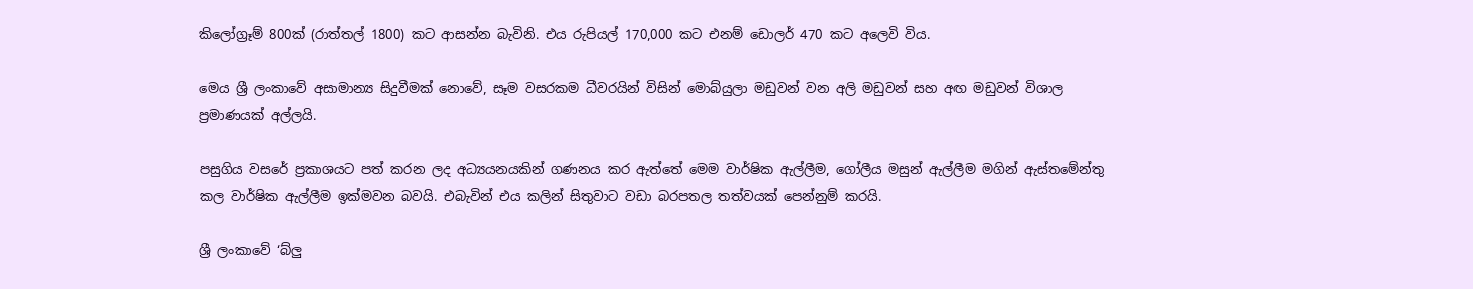කිලෝග්‍රෑම් 800ක් (රාත්තල් 1800) කට ආසන්න බැවිනි. එය රුපියල් 170,000 කට එනම් ඩොලර් 470 කට අලෙවි විය.

මෙය ශ්‍රී ලංකාවේ අසාමාන්‍ය සිදුවීමක් නොවේ, සෑම වසරකම ධීවරයින් විසින් මොබ්යුලා මඩුවන් වන අලි මඩුවන් සහ අඟ මඩුවන් විශාල ප්‍රමාණයක් අල්ලයි.

පසුගිය වසරේ ප්‍රකාශයට පත් කරන ලද අධ්‍යයනයකින් ගණනය කර ඇත්තේ මෙම වාර්ෂික ඇල්ලීම, ගෝලීය මසුන් ඇල්ලීම මගින් ඇස්තමේන්තු කල වාර්ෂික ඇල්ලීම ඉක්මවන බවයි. එබැවින් එය කලින් සිතුවාට වඩා බරපතල තත්වයක් පෙන්නුම් කරයි.

ශ්‍රී ලංකාවේ ‘බ්ලු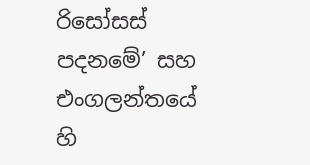රිසෝසස් පදනමේ’ සහ එංගලන්තයේ හි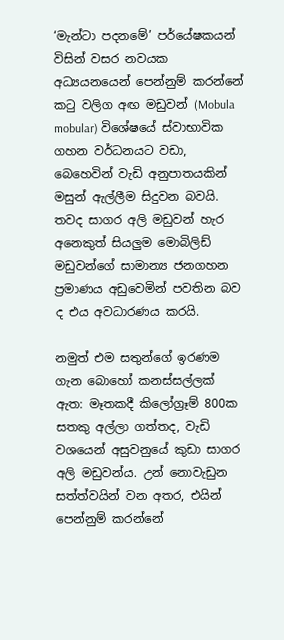‘මැන්ටා පදනමේ’ පර්යේෂකයන් විසින් වසර නවයක අධ්‍යයනයෙන් පෙන්නුම් කරන්නේ කටු වලිග අඟ මඩුවන් (Mobula mobular) විශේෂයේ ස්වාභාවික ගහන වර්ධනයට වඩා, බෙහෙවින් වැඩි අනුපාතයකින් මසුන් ඇල්ලීම සිදුවන බවයි. තවද සාගර අලි මඩුවන් හැර අනෙකුත් සියලුම මොබිලිඩ් මඩුවන්ගේ සාමාන්‍ය ජනගහන ප්‍රමාණය අඩුවෙමින් පවතින බව ද එය අවධාරණය කරයි.

නමුත් එම සතුන්ගේ ඉරණම ගැන බොහෝ කනස්සල්ලක් ඇත: මෑතකදී කිලෝග්‍රෑම් 800ක සතකු අල්ලා ගත්තද, වැඩි වශයෙන් අසුවනුයේ කුඩා සාගර අලි මඩුවන්ය. උන් නොවැඩුන සත්ත්වයින් වන අතර, එයින් පෙන්නුම් කරන්නේ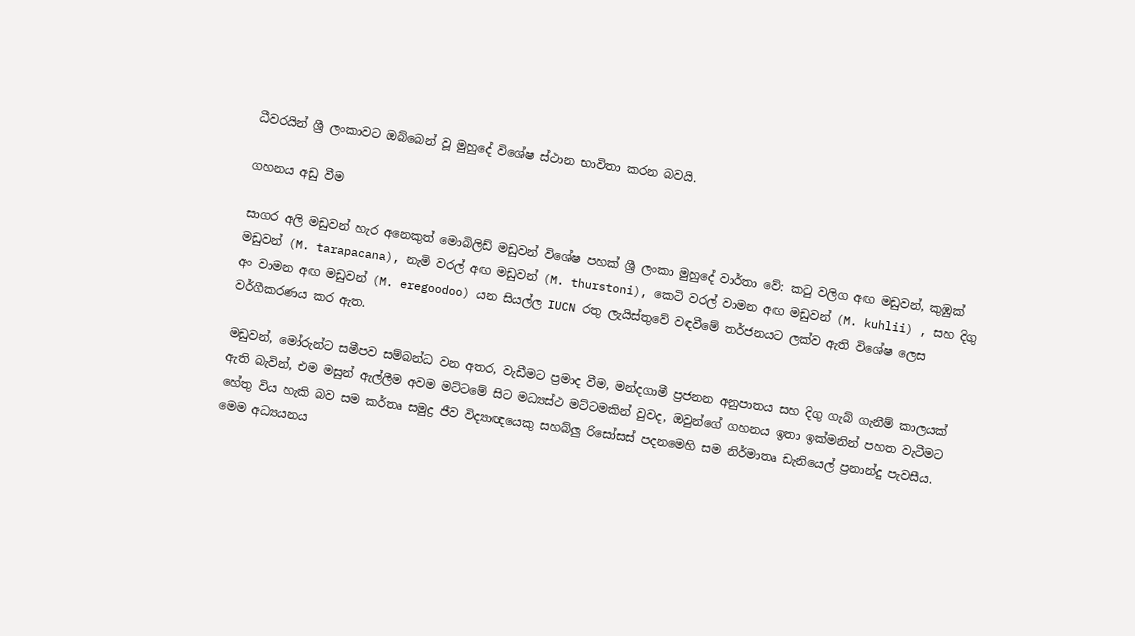ධීවරයින් ශ්‍රී ලංකාවට ඔබ්බෙන් වූ මුහුදේ විශේෂ ස්ථාන භාවිතා කරන බවයි.

ගහනය අඩු වීම

සාගර අලි මඩුවන් හැර අනෙකුත් මොබිලිඩ් මඩුවන් විශේෂ පහක් ශ්‍රී ලංකා මුහුදේ වාර්තා වේ: කටු වලිග අඟ මඩුවන්, කුඹුක් මඩුවන් (M. tarapacana), නැමි වරල් අඟ මඩුවන් (M. thurstoni), කෙටි වරල් වාමන අඟ මඩුවන් (M. kuhlii) , සහ දිගු අං වාමන අඟ මඩුවන් (M. eregoodoo) යන සියල්ල IUCN රතු ලැයිස්තුවේ වඳවීමේ තර්ජනයට ලක්ව ඇති විශේෂ ලෙස වර්ගීකරණය කර ඇත.

මඩුවන්, මෝරුන්ට සමීපව සම්බන්ධ වන අතර, වැඩීමට ප්‍රමාද වීම, මන්දගාමී ප්‍රජනන අනුපාතය සහ දිගු ගැබ් ගැනීම් කාලයක් ඇති බැවින්, එම මසුන් ඇල්ලීම අවම මට්ටමේ සිට මධ්‍යස්ථ මට්ටමකින් වුවද, ඔවුන්ගේ ගහනය ඉතා ඉක්මනින් පහත වැටීමට හේතු විය හැකි බව සම කර්තෘ සමුද්‍ර ජීව විද්‍යාඥයෙකු සහබ්ලු රිසෝසස් පදනමෙහි සම නිර්මාතෘ ඩැනියෙල් ප්‍රනාන්දු පැවසීය. මෙම අධ්‍යයනය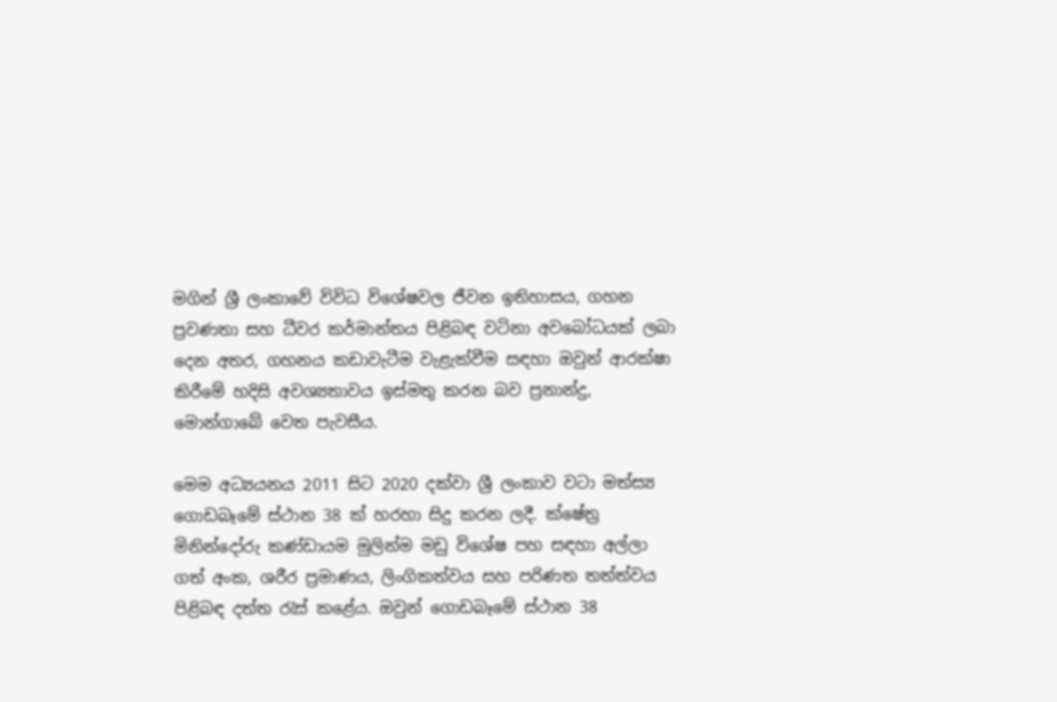මගින් ශ්‍රී ලංකාවේ විවිධ විශේෂවල ජීවන ඉතිහාසය, ගහන ප්‍රවණතා සහ ධීවර කර්මාන්තය පිළිබඳ වටිනා අවබෝධයක් ලබා දෙන අතර, ගහනය කඩාවැටීම වැළැක්වීම සඳහා ඔවුන් ආරක්ෂා කිරීමේ හදිසි අවශ්‍යතාවය ඉස්මතු කරන බව ප්‍රනාන්දු, මොන්ගාබේ වෙත පැවසීය.

මෙම අධ්‍යයනය 2011 සිට 2020 දක්වා ශ්‍රී ලංකාව වටා මත්ස්‍ය ගොඩබෑමේ ස්ථාන 38 ක් හරහා සිදු කරන ලදී. ක්ෂේත්‍ර මිනින්දෝරු කණ්ඩායම මුලින්ම මඩු විශේෂ පහ සඳහා අල්ලා ගත් අංක, ශරීර ප්‍රමාණය, ලිංගිකත්වය සහ පරිණත තත්ත්වය පිළිබඳ දත්ත රැස් කළේය. ඔවුන් ගොඩබෑමේ ස්ථාන 38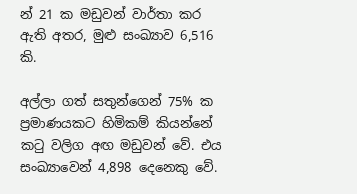න් 21 ක මඩුවන් වාර්තා කර ඇති අතර, මුළු සංඛ්‍යාව 6,516 කි.

අල්ලා ගත් සතුන්ගෙන් 75% ක ප්‍රමාණයකට හිමිකම් කියන්නේ කටු වලිග අඟ මඩුවන් වේ. එය සංඛ්‍යාවෙන් 4,898 දෙනෙකු වේ.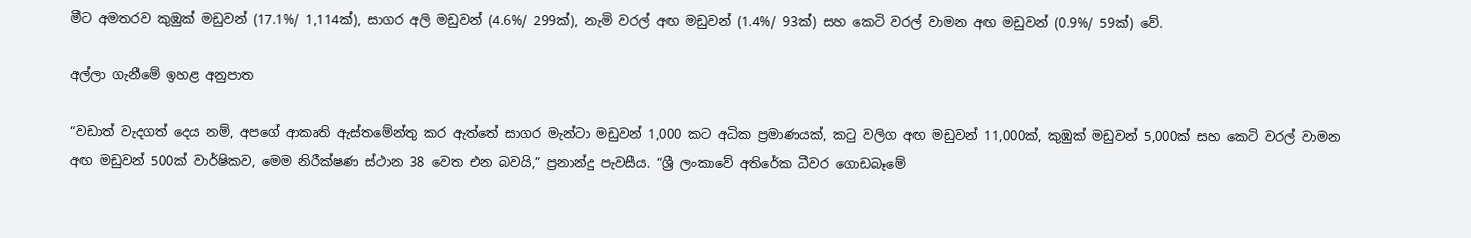මීට අමතරව කුඹුක් මඩුවන් (17.1%/ 1,114ක්), සාගර අලි මඩුවන් (4.6%/ 299ක්), නැමි වරල් අඟ මඩුවන් (1.4%/ 93ක්) සහ කෙටි වරල් වාමන අඟ මඩුවන් (0.9%/ 59ක්) වේ.

අල්ලා ගැනීමේ ඉහළ අනුපාත

“වඩාත් වැදගත් දෙය නම්, අපගේ ආකෘති ඇස්තමේන්තු කර ඇත්තේ සාගර මැන්ටා මඩුවන් 1,000 කට අධික ප්‍රමාණයක්, කටු වලිග අඟ මඩුවන් 11,000ක්, කුඹුක් මඩුවන් 5,000ක් සහ කෙටි වරල් වාමන අඟ මඩුවන් 500ක් වාර්ෂිකව, මෙම නිරීක්ෂණ ස්ථාන 38 වෙත එන බවයි,” ප්‍රනාන්දු පැවසීය. “ශ්‍රී ලංකාවේ අතිරේක ධීවර ගොඩබෑමේ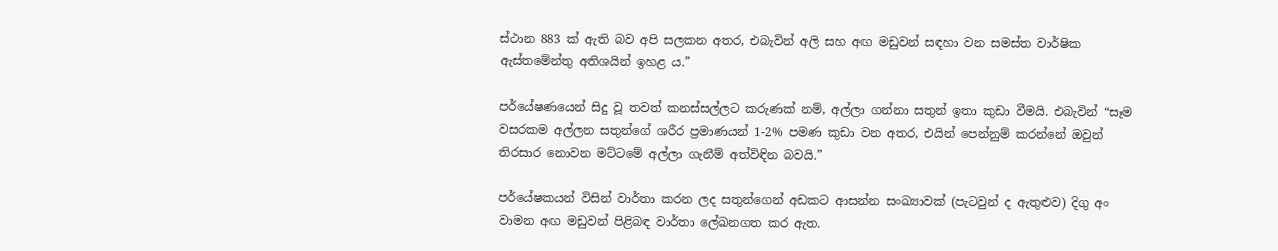ස්ථාන 883 ක් ඇති බව අපි සලකන අතර, එබැවින් අලි සහ අඟ මඩුවන් සඳහා වන සමස්ත වාර්ෂික ඇස්තමේන්තු අතිශයින් ඉහළ ය.”

පර්යේෂණයෙන් සිදු වූ තවත් කනස්සල්ලට කරුණක් නම්, අල්ලා ගන්නා සතුන් ඉතා කුඩා වීමයි. එබැවින් “සෑම වසරකම අල්ලන සතුන්ගේ ශරීර ප්‍රමාණයන් 1-2% පමණ කුඩා වන අතර, එයින් පෙන්නුම් කරන්නේ ඔවුන් තිරසාර නොවන මට්ටමේ අල්ලා ගැනීම් අත්විඳින බවයි.”

පර්යේෂකයන් විසින් වාර්තා කරන ලද සතුන්ගෙන් අඩකට ආසන්න සංඛ්‍යාවක් (පැටවුන් ද ඇතුළුව) දිගු අං වාමන අඟ මඩුවන් පිළිබඳ වාර්තා ලේඛනගත කර ඇත.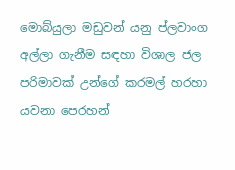මොබ්යුලා මඩුවන් යනු ප්ලවාංග අල්ලා ගැනීම සඳහා විශාල ජල පරිමාවක් උන්ගේ කරමල් හරහා යවනා පෙරහන්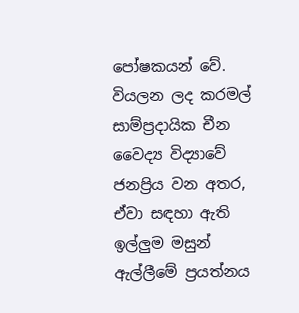පෝෂකයන් වේ. වියලන ලද කරමල් සාම්ප්‍රදායික චීන වෛද්‍ය විද්‍යාවේ ජනප්‍රිය වන අතර, ඒවා සඳහා ඇති ඉල්ලුම මසුන් ඇල්ලීමේ ප්‍රයත්නය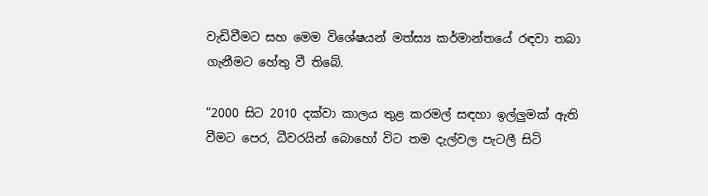වැඩිවීමට සහ මෙම විශේෂයන් මත්ස්‍ය කර්මාන්තයේ රඳවා තබා ගැනීමට හේතු වී තිබේ.

“2000 සිට 2010 දක්වා කාලය තුළ කරමල් සඳහා ඉල්ලුමක් ඇති වීමට පෙර, ධීවරයින් බොහෝ විට තම දැල්වල පැටලී සිටි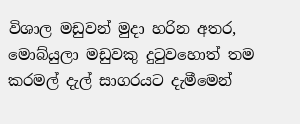විශාල මඩුවන් මුදා හරින අතර, මොබ්යුලා මඩුවකු දුටුවහොත් තම කරමල් දැල් සාගරයට දැමීමෙන්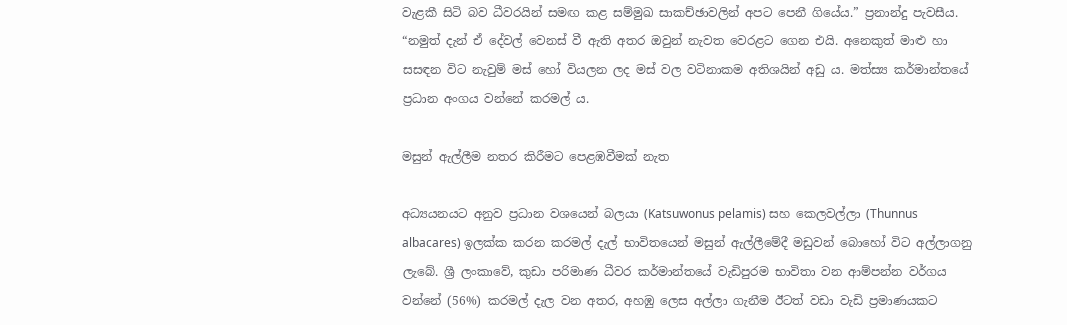වැළකී සිටි බව ධීවරයින් සමඟ කළ සම්මුඛ සාකච්ඡාවලින් අපට පෙනී ගියේය.” ප්‍රනාන්දු පැවසීය. “නමුත් දැන් ඒ දේවල් වෙනස් වී ඇති අතර ඔවුන් නැවත වෙරළට ගෙන එයි. අනෙකුත් මාළු හා සසඳන විට නැවුම් මස් හෝ වියලන ලද මස් වල වටිනාකම අතිශයින් අඩු ය. මත්ස්‍ය කර්මාන්තයේ ප්‍රධාන අංගය වන්නේ කරමල් ය.

මසුන් ඇල්ලීම නතර කිරීමට පෙළඹවීමක් නැත

අධ්‍යයනයට අනුව ප්‍රධාන වශයෙන් බලයා (Katsuwonus pelamis) සහ කෙලවල්ලා (Thunnus albacares) ඉලක්ක කරන කරමල් දැල් භාවිතයෙන් මසුන් ඇල්ලීමේදී මඩුවන් බොහෝ විට අල්ලාගනු ලැබේ. ශ්‍රී ලංකාවේ, කුඩා පරිමාණ ධීවර කර්මාන්තයේ වැඩිපුරම භාවිතා වන ආම්පන්න වර්ගය වන්නේ (56%) කරමල් දැල වන අතර, අහඹු ලෙස අල්ලා ගැනීම ඊටත් වඩා වැඩි ප්‍රමාණයකට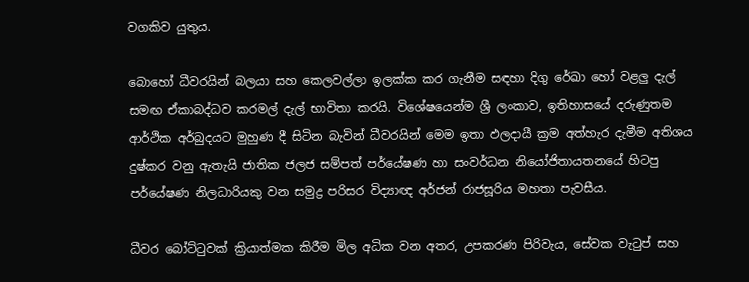වගකිව යුතුය.

බොහෝ ධීවරයින් බලයා සහ කෙලවල්ලා ඉලක්ක කර ගැනීම සඳහා දිගු රේඛා හෝ වළලු දැල් සමඟ ඒකාබද්ධව කරමල් දැල් භාවිතා කරයි. විශේෂයෙන්ම ශ්‍රී ලංකාව, ඉතිහාසයේ දරුණුතම ආර්ථික අර්බුදයට මුහුණ දී සිටින බැවින් ධීවරයින් මෙම ඉතා ඵලදායී ක්‍රම අත්හැර දැමීම අතිශය දුෂ්කර වනු ඇතැයි ජාතික ජලජ සම්පත් පර්යේෂණ හා සංවර්ධන නියෝජිතායතනයේ හිටපු පර්යේෂණ නිලධාරියකු වන සමුද්‍ර පරිසර විද්‍යාඥ අර්ජන් රාජසූරිය මහතා පැවසීය.

ධීවර බෝට්ටුවක් ක්‍රියාත්මක කිරීම මිල අධික වන අතර, උපකරණ පිරිවැය, සේවක වැටුප් සහ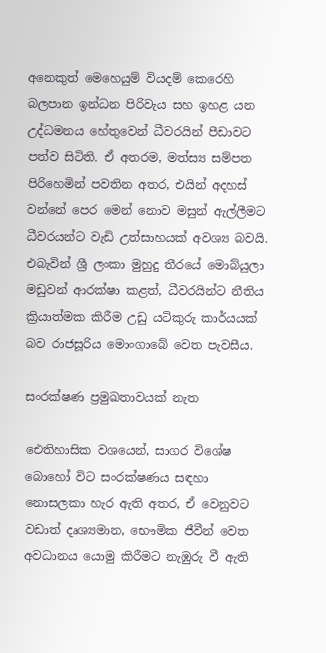අනෙකුත් මෙහෙයුම් වියදම් කෙරෙහි බලපාන ඉන්ධන පිරිවැය සහ ඉහළ යන උද්ධමනය හේතුවෙන් ධීවරයින් පීඩාවට පත්ව සිටිති. ඒ අතරම, මත්ස්‍ය සම්පත පිරිහෙමින් පවතින අතර, එයින් අදහස් වන්නේ පෙර මෙන් නොව මසුන් ඇල්ලීමට ධීවරයන්ට වැඩි උත්සාහයක් අවශ්‍ය බවයි. එබැවින් ශ්‍රී ලංකා මුහුදු තීරයේ මොබ්යුලා මඩුවන් ආරක්ෂා කළත්, ධීවරයින්ට නීතිය ක්‍රියාත්මක කිරීම උඩු යටිකුරු කාර්යයක් බව රාජසූරිය මොංගාබේ වෙත පැවසීය.

සංරක්ෂණ ප්‍රමුඛතාවයක් නැත

ඓතිහාසික වශයෙන්, සාගර විශේෂ බොහෝ විට සංරක්ෂණය සඳහා නොසලකා හැර ඇති අතර, ඒ වෙනුවට වඩාත් දෘශ්‍යමාන, භෞමික ජීවීන් වෙත අවධානය යොමු කිරීමට නැඹුරු වී ඇති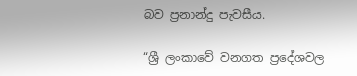බව ප්‍රනාන්දු පැවසීය.

“ශ්‍රී ලංකාවේ වනගත ප්‍රදේශවල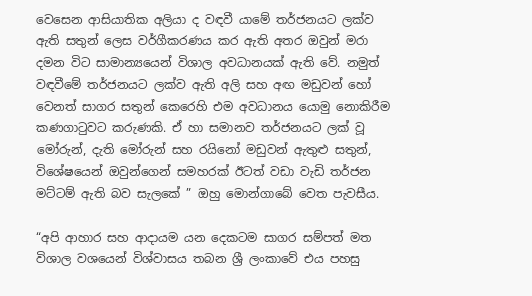වෙසෙන ආසියාතික අලියා ද වඳවී යාමේ තර්ජනයට ලක්ව ඇති සතුන් ලෙස වර්ගීකරණය කර ඇති අතර ඔවුන් මරා දමන විට සාමාන්‍යයෙන් විශාල අවධානයක් ඇති වේ. නමුත් වඳවීමේ තර්ජනයට ලක්ව ඇති අලි සහ අඟ මඩුවන් හෝ වෙනත් සාගර සතුන් කෙරෙහි එම අවධානය යොමු නොකිරීම කණගාටුවට කරුණකි. ඒ හා සමානව තර්ජනයට ලක් වූ මෝරුන්, දැති මෝරුන් සහ රයිනෝ මඩුවන් ඇතුළු සතුන්, විශේෂයෙන් ඔවුන්ගෙන් සමහරක් ඊටත් වඩා වැඩි තර්ජන මට්ටම් ඇති බව සැලකේ ” ඔහු මොන්ගාබේ වෙත පැවසීය.

“අපි ආහාර සහ ආදායම යන දෙකටම සාගර සම්පත් මත විශාල වශයෙන් විශ්වාසය තබන ශ්‍රී ලංකාවේ එය පහසු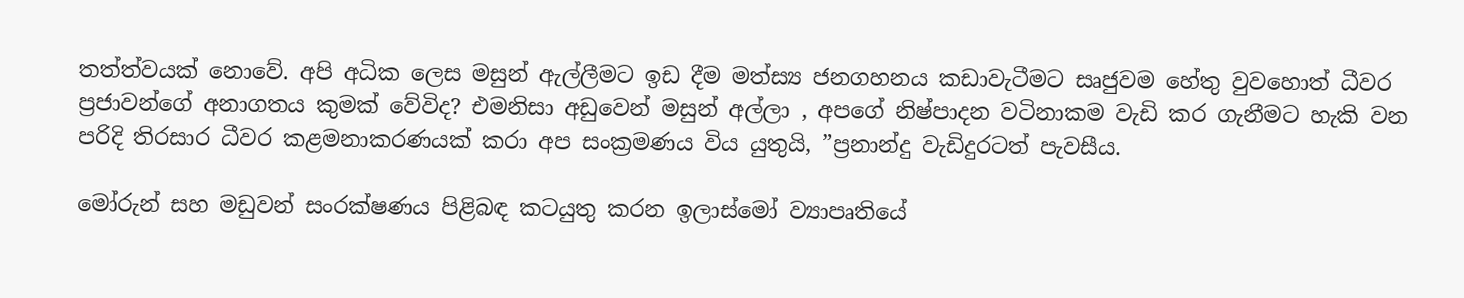තත්ත්වයක් නොවේ. අපි අධික ලෙස මසුන් ඇල්ලීමට ඉඩ දීම මත්ස්‍ය ජනගහනය කඩාවැටීමට සෘජුවම හේතු වුවහොත් ධීවර ප්‍රජාවන්ගේ අනාගතය කුමක් වේවිද? එමනිසා අඩුවෙන් මසුන් අල්ලා , අපගේ නිෂ්පාදන වටිනාකම වැඩි කර ගැනීමට හැකි වන පරිදි තිරසාර ධීවර කළමනාකරණයක් කරා අප සංක්‍රමණය විය යුතුයි, ”ප්‍රනාන්දු වැඩිදුරටත් පැවසීය.

මෝරුන් සහ මඩුවන් සංරක්ෂණය පිළිබඳ කටයුතු කරන ඉලාස්මෝ ව්‍යාපෘතියේ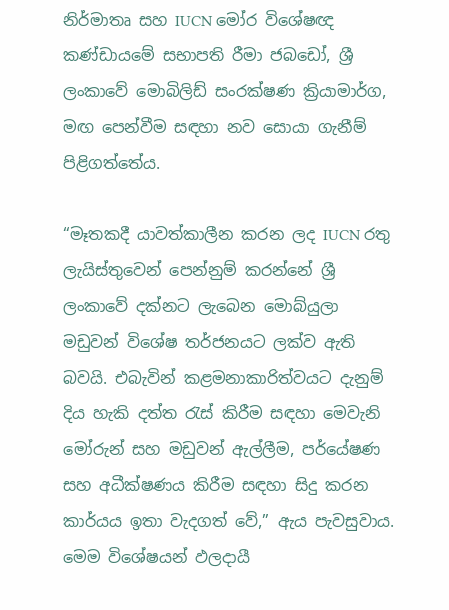නිර්මාතෘ සහ IUCN මෝර විශේෂඥ කණ්ඩායමේ සභාපති රීමා ජබඩෝ, ශ්‍රී ලංකාවේ මොබිලිඩ් සංරක්ෂණ ක්‍රියාමාර්ග, මඟ පෙන්වීම සඳහා නව සොයා ගැනීම් පිළිගත්තේය.

“මෑතකදී යාවත්කාලීන කරන ලද IUCN රතු ලැයිස්තුවෙන් පෙන්නුම් කරන්නේ ශ්‍රී ලංකාවේ දක්නට ලැබෙන මොබ්යුලා මඩුවන් විශේෂ තර්ජනයට ලක්ව ඇති බවයි. එබැවින් කළමනාකාරිත්වයට දැනුම් දිය හැකි දත්ත රැස් කිරීම සඳහා මෙවැනි මෝරුන් සහ මඩුවන් ඇල්ලීම, පර්යේෂණ සහ අධීක්ෂණය කිරීම සඳහා සිදු කරන කාර්යය ඉතා වැදගත් වේ,” ඇය පැවසුවාය. මෙම විශේෂයන් ඵලදායී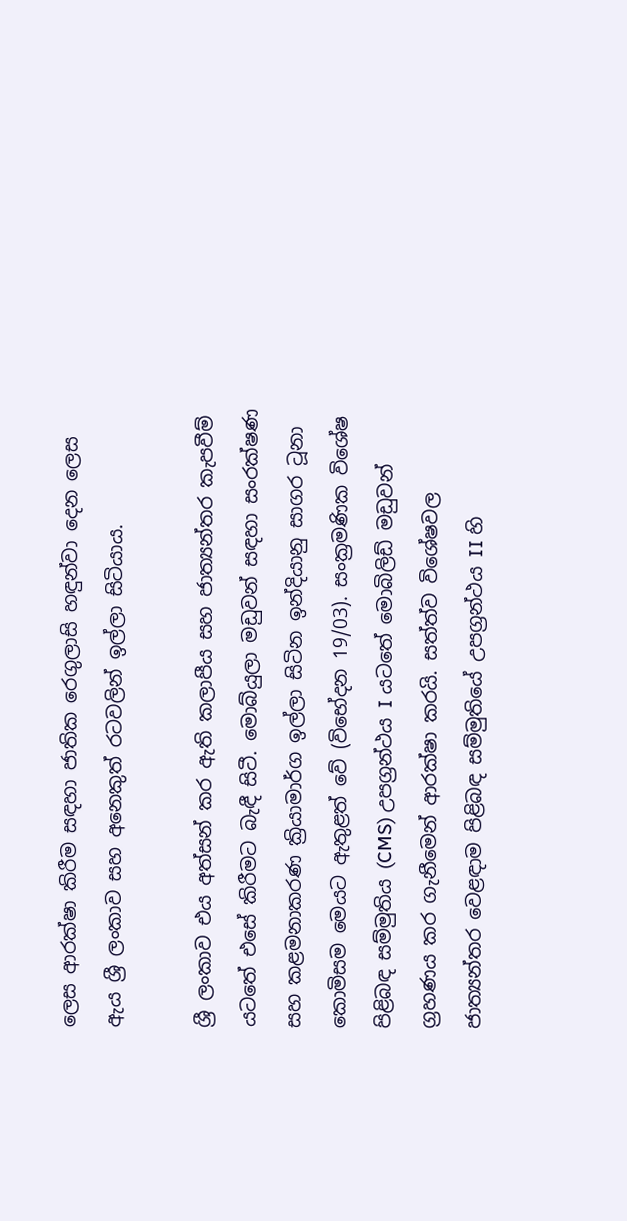ලෙස ආරක්ෂා කිරීම සඳහා ජාතික රෙගුලාසි හඳුන්වා දෙන ලෙස ඇය ශ්‍රී ලංකාව සහ අනෙකුත් රටවලින් ඉල්ලා සිටියාය.

ශ්‍රී ලංකාව එය අත්සන් කර ඇති කලාපීය සහ ජාත්‍යන්තර කැපවීම් යටතේ එසේ කිරීමට බැඳී සිටී. මොබ්යුලා මඩුවන් සඳහා සංරක්ෂණ සහ කළමනාකරණ ක්‍රියාමාර්ග ඉල්ලා සිටින ඉන්දියානු සාගර ටූනා කොමිසම මෙයට ඇතුළත් වේ (විභේදන 19/03). සංක්‍රමණික විශේෂ පිළිබඳ සම්මුතිය (CMS) උපග්‍රන්ථය I යටතේ මොබිලිඩ් මඩුවන් ග්‍රහණය කර ගැනීමෙන් ආරක්ෂා කරයි. සත්ත්ව විශේෂවල ජාත්‍යන්තර වෙළඳාම පිළිබඳ සම්මුතියේ උපග්‍රන්ථය II හි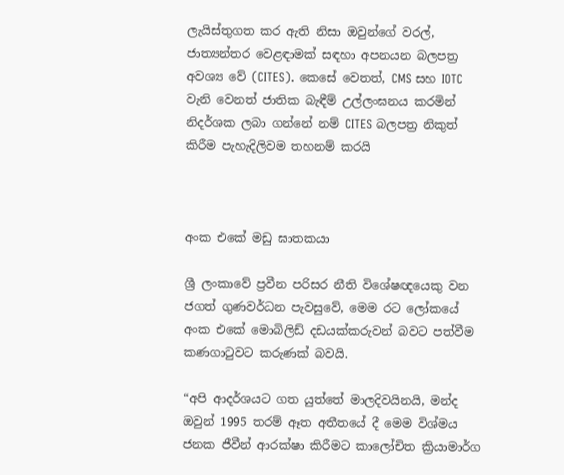ලැයිස්තුගත කර ඇති නිසා ඔවුන්ගේ වරල්, ජාත්‍යන්තර වෙළඳාමක් සඳහා අපනයන බලපත්‍ර අවශ්‍ය වේ (CITES). කෙසේ වෙතත්, CMS සහ IOTC වැනි වෙනත් ජාතික බැඳීම් උල්ලංඝනය කරමින් නිදර්ශක ලබා ගන්නේ නම් CITES බලපත්‍ර නිකුත් කිරීම පැහැදිලිවම තහනම් කරයි



අංක එකේ මඩු ඝාතකයා

ශ්‍රී ලංකාවේ ප්‍රවීන පරිසර නීති විශේෂඥයෙකු වන ජගත් ගුණවර්ධන පැවසුවේ, මෙම රට ලෝකයේ අංක එකේ මොබිලිඩ් දඩයක්කරුවන් බවට පත්වීම කණගාටුවට කරුණක් බවයි.

“අපි ආදර්ශයට ගත යුත්තේ මාලදිවයිනයි, මන්ද ඔවුන් 1995 තරම් ඈත අතීතයේ දී මෙම විශ්මය ජනක ජීවීන් ආරක්ෂා කිරීමට කාලෝචිත ක්‍රියාමාර්ග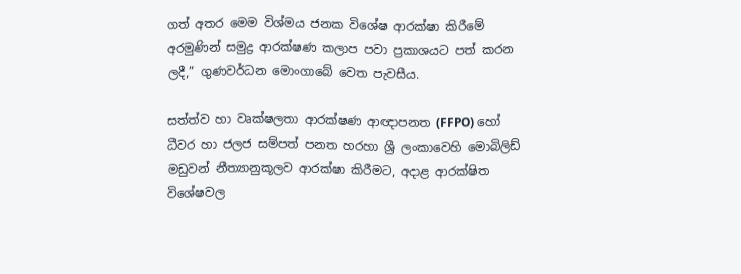ගත් අතර මෙම විශ්මය ජනක විශේෂ ආරක්ෂා කිරීමේ අරමුණින් සමුද්‍ර ආරක්ෂණ කලාප පවා ප්‍රකාශයට පත් කරන ලදී,” ගුණවර්ධන මොංගාබේ වෙත පැවසීය.

සත්ත්ව හා වෘක්ෂලතා ආරක්ෂණ ආඥාපනත (FFPO) හෝ ධීවර හා ජලජ සම්පත් පනත හරහා ශ්‍රී ලංකාවෙහි මොබිලිඩ් මඩුවන් නීත්‍යානුකූලව ආරක්ෂා කිරීමට, අදාළ ආරක්ෂිත විශේෂවල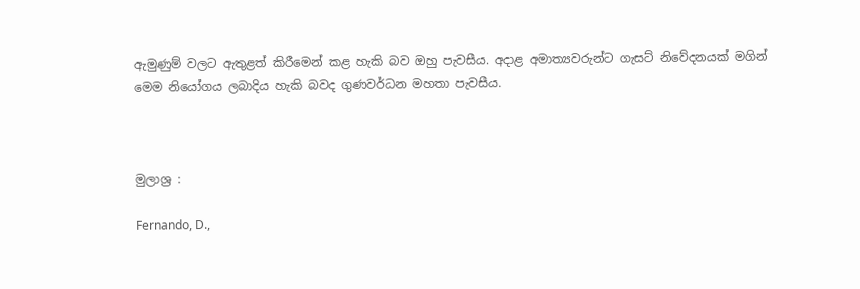ඇමුණුම් වලට ඇතුළත් කිරීමෙන් කළ හැකි බව ඔහු පැවසීය. අදාළ අමාත්‍යවරුන්ට ගැසට් නිවේදනයක් මගින් මෙම නියෝගය ලබාදිය හැකි බවද ගුණවර්ධන මහතා පැවසීය.



මුලාශ්‍ර :

Fernando, D.,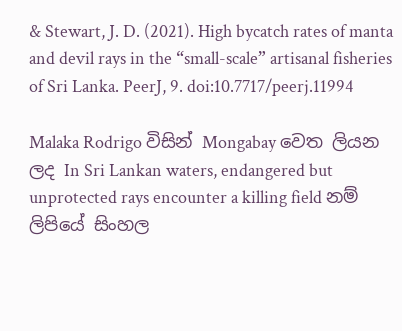& Stewart, J. D. (2021). High bycatch rates of manta and devil rays in the “small-scale” artisanal fisheries of Sri Lanka. PeerJ, 9. doi:10.7717/peerj.11994

Malaka Rodrigo විසින් Mongabay වෙත ලියන ලද In Sri Lankan waters, endangered but unprotected rays encounter a killing field නම් ලිපියේ සිංහල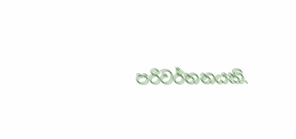පරිවර්තනයකි.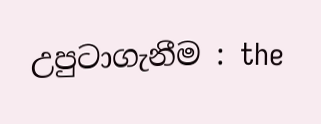උපුටාගැනීම : the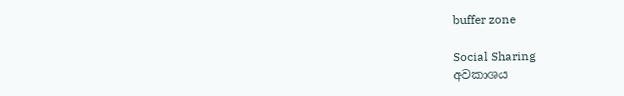buffer zone

Social Sharing
අවකාශය